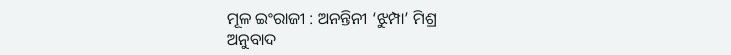ମୂଳ ଇଂରାଜୀ : ଅନନ୍ତିନୀ ‘ଝୁମ୍ପା’ ମିଶ୍ର
ଅନୁବାଦ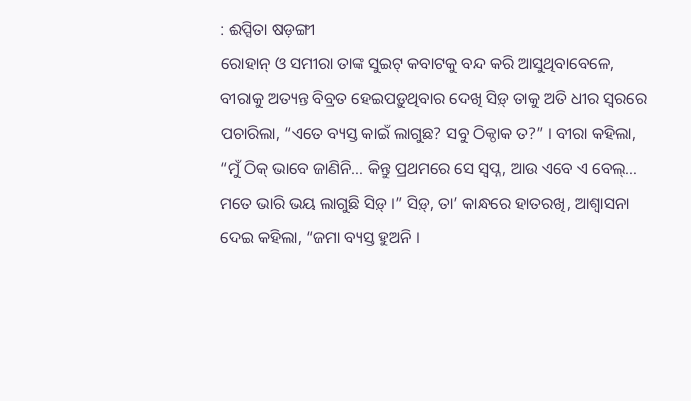: ଈପ୍ସିତା ଷଡ଼ଙ୍ଗୀ
ରୋହାନ୍ ଓ ସମୀରା ତାଙ୍କ ସୁଇଟ୍ କବାଟକୁ ବନ୍ଦ କରି ଆସୁଥିବାବେଳେ, ବୀରାକୁ ଅତ୍ୟନ୍ତ ବିବ୍ରତ ହେଇପଡ଼ୁଥିବାର ଦେଖି ସିଡ଼୍ ତାକୁ ଅତି ଧୀର ସ୍ୱରରେ ପଚାରିଲା, “ଏତେ ବ୍ୟସ୍ତ କାଇଁ ଲାଗୁଛ? ସବୁ ଠିକ୍ଠାକ ତ?” । ବୀରା କହିଲା, “ମୁଁ ଠିକ୍ ଭାବେ ଜାଣିନି… କିନ୍ତୁ ପ୍ରଥମରେ ସେ ସ୍ୱପ୍ନ, ଆଉ ଏବେ ଏ ବେଲ୍… ମତେ ଭାରି ଭୟ ଲାଗୁଛି ସିଡ଼୍ ।” ସିଡ଼୍, ତା’ କାନ୍ଧରେ ହାତରଖି, ଆଶ୍ୱାସନା ଦେଇ କହିଲା, “ଜମା ବ୍ୟସ୍ତ ହୁଅନି ।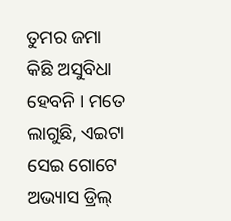ତୁମର ଜମା କିଛି ଅସୁବିଧା ହେବନି । ମତେ ଲାଗୁଛି, ଏଇଟା ସେଇ ଗୋଟେ ଅଭ୍ୟାସ ଡ୍ରିଲ୍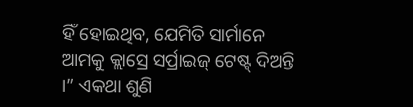ହିଁ ହୋଇଥିବ, ଯେମିତି ସାର୍ମାନେ ଆମକୁ କ୍ଲାସ୍ରେ ସର୍ପ୍ରାଇଜ୍ ଟେଷ୍ଟ୍ ଦିଅନ୍ତି ।” ଏକଥା ଶୁଣି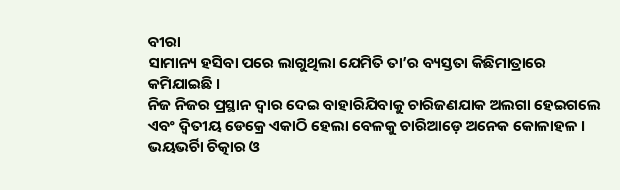ବୀରା
ସାମାନ୍ୟ ହସିବା ପରେ ଲାଗୁଥିଲା ଯେମିତି ତା’ର ବ୍ୟସ୍ତତା କିଛିମାତ୍ରାରେ କମିଯାଇଛି ।
ନିଜ ନିଜର ପ୍ରସ୍ଥାନ ଦ୍ୱାର ଦେଇ ବାହାରିଯିବାକୁ ଚାରିଜଣଯାକ ଅଲଗା ହେଇଗଲେ ଏବଂ ଦ୍ୱିତୀୟ ଡେକ୍ରେ ଏକାଠି ହେଲା ବେଳକୁ ଚାରିଆଡ଼େ ଅନେକ କୋଳାହଳ । ଭୟଭର୍ଚାି ଚିତ୍କାର ଓ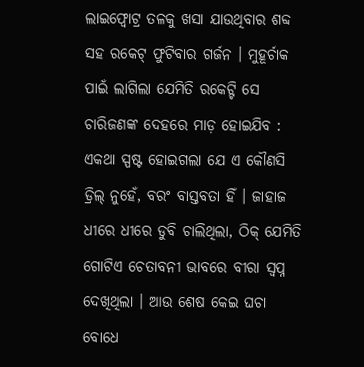ଲାଇଫ୍ବୋଟ୍ର ତଳକୁ ଖସା ଯାଉଥିବାର ଶବ୍ଦ ସହ ରକେଟ୍ ଫୁଟିବାର ଗର୍ଜନ । ମୁହୂର୍ଚାକ ପାଇଁ ଲାଗିଲା ଯେମିତି ରକେଟ୍ଟି ସେ ଚାରିଜଣଙ୍କ ଦେହରେ ମାଡ଼ ହୋଇଯିବ : ଏକଥା ସ୍ପଷ୍ଟ ହୋଇଗଲା ଯେ ଏ କୌଣସି ଡ୍ରିଲ୍ ନୁହେଁ, ବରଂ ବାସ୍ତବତା ହିଁ । ଜାହାଜ ଧୀରେ ଧୀରେ ଡୁବି ଚାଲିଥିଲା, ଠିକ୍ ଯେମିତି ଗୋଟିଏ ଚେତାବନୀ ଭାବରେ ବୀରା ସ୍ୱପ୍ନ ଦେଖିଥିଲା । ଆଉ ଶେଷ କେଇ ଘଚା ବୋଧେ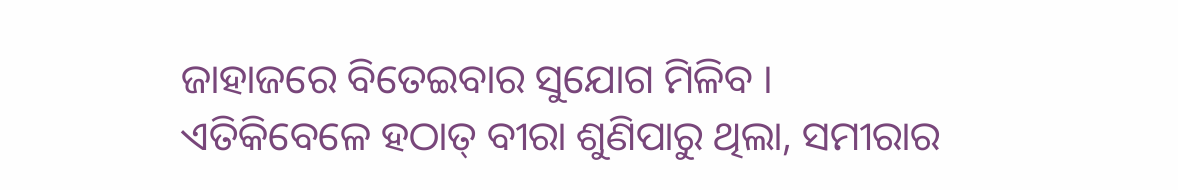ଜାହାଜରେ ବିତେଇବାର ସୁଯୋଗ ମିଳିବ ।
ଏତିକିବେଳେ ହଠାତ୍ ବୀରା ଶୁଣିପାରୁ ଥିଲା, ସମୀରାର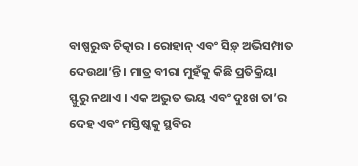ବାଷ୍ପରୁଦ୍ଧ ଚିତ୍କାର । ରୋହାନ୍ ଏବଂ ସିଡ଼୍ ଅଭିସମ୍ପାତ ଦେଉଥା’ନ୍ତି । ମାତ୍ର ବୀରା ମୁହଁକୁ କିଛି ପ୍ରତିକ୍ରିୟା ସ୍ଫୁରୁ ନଥାଏ । ଏକ ଅଦ୍ଭୁତ ଭୟ ଏବଂ ଦୁଃଖ ତା’ର ଦେହ ଏବଂ ମସ୍ତିଷ୍କକୁ ସ୍ଥବିର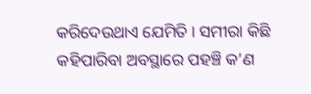କରିଦେଉଥାଏ ଯେମିତି । ସମୀରା କିଛି କହିପାରିବା ଅବସ୍ଥାରେ ପହଞ୍ଚି କ’ଣ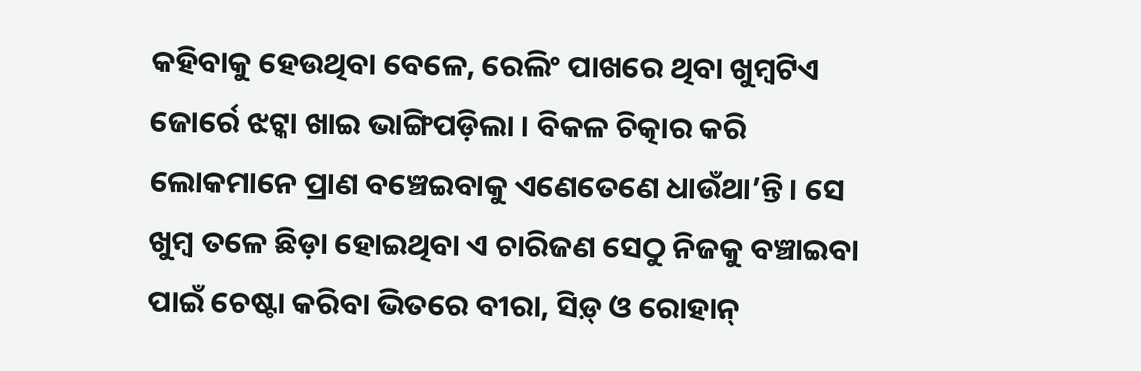କହିବାକୁ ହେଉଥିବା ବେଳେ, ରେଲିଂ ପାଖରେ ଥିବା ଖୁମ୍ବଟିଏ ଜୋର୍ରେ ଝଟ୍କା ଖାଇ ଭାଙ୍ଗିପଡ଼ିଲା । ବିକଳ ଚିତ୍କାର କରି ଲୋକମାନେ ପ୍ରାଣ ବଞ୍ଚେଇବାକୁ ଏଣେତେଣେ ଧାଉଁଥା’ନ୍ତି । ସେ ଖୁମ୍ବ ତଳେ ଛିଡ଼ା ହୋଇଥିବା ଏ ଚାରିଜଣ ସେଠୁ ନିଜକୁ ବଞ୍ଚାଇବା ପାଇଁ ଚେଷ୍ଟା କରିବା ଭିତରେ ବୀରା, ସିଡ଼୍ ଓ ରୋହାନ୍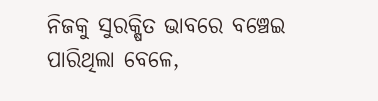ନିଜକୁ ସୁରକ୍ଷିତ ଭାବରେ ବଞ୍ଚେଇ ପାରିଥିଲା ବେଳେ,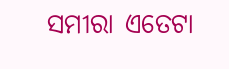ସମୀରା ଏତେଟା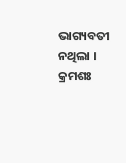ଭାଗ୍ୟବତୀ ନଥିଲା ।
କ୍ରମଶଃ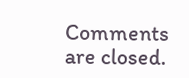Comments are closed.